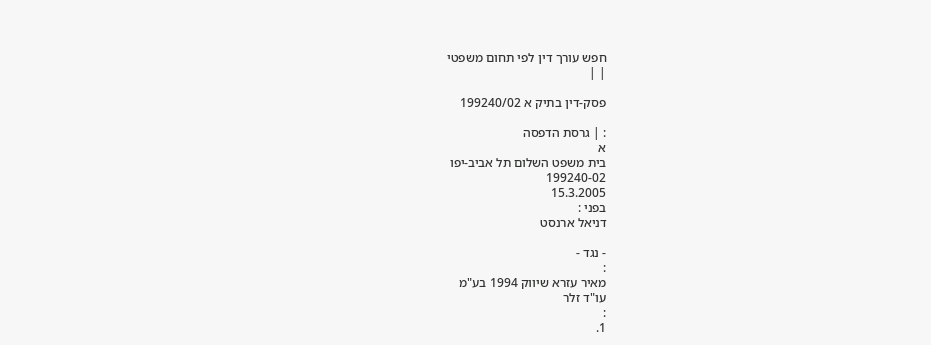חפש עורך דין לפי תחום משפטי
| |

פסק-דין בתיק א 199240/02

: | גרסת הדפסה
א
בית משפט השלום תל אביב-יפו
199240-02
15.3.2005
בפני :
דניאל ארנסט

- נגד -
:
מאיר עזרא שיווק 1994 בע"מ
עו"ד זלר
:
1.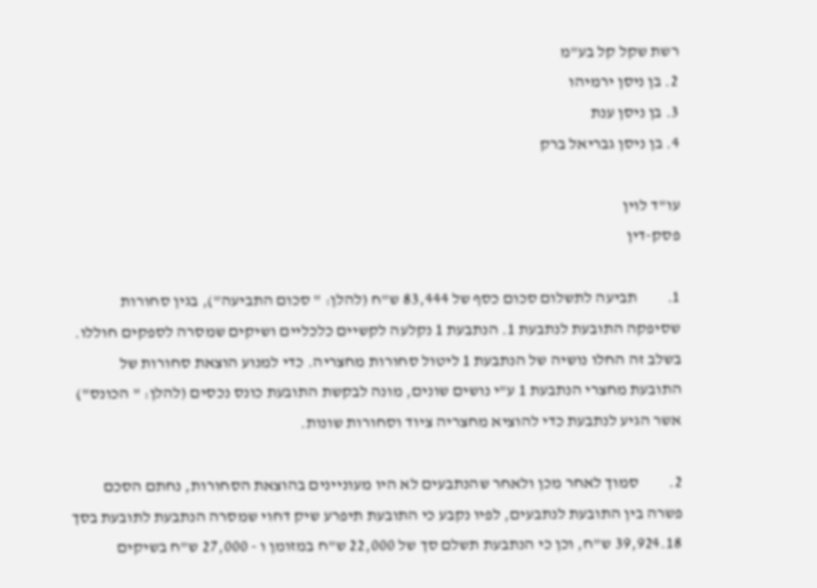רשת שקל קל בע"מ
2. בן ניסן ירמיהו
3. בן ניסן ענת
4. בן ניסן גבריאל ברק

עו"ד לוין
פסק-דין

1.         תביעה לתשלום סכום כסף של 83,444 ש"ח (להלן: " סכום התביעה"), בגין סחורות שסיפקה התובעת לנתבעת 1. הנתבעת 1 נקלעה לקשיים כלכליים ושיקים שמסרה לספקים חוללו. בשלב זה החלו נושיה של הנתבעת 1 ליטול סחורות מחצריה. כדי למנוע הוצאת סחורות של התובעת מחצרי הנתבעת 1 ע"י נושים שונים, מונה לבקשת התובעת כונס נכסים (להלן: " הכונס") אשר הגיע לנתבעת כדי להוציא מחצריה ציוד וסחורות שונות.

2.         סמוך לאחר מכן ולאחר שהנתבעים לא היו מעוניינים בהוצאת הסחורות, נחתם הסכם פשרה בין התובעת לנתבעים, לפיו נקבע כי התובעת תיפרע שיק דחוי שמסרה הנתבעת לתובעת בסך 39,924.18 ש"ח, וכן כי הנתבעת תשלם סך של 22,000 ש"ח במזומן ו - 27,000 ש"ח בשיקים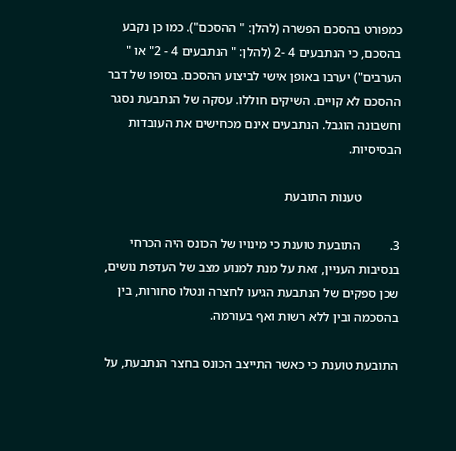כמפורט בהסכם הפשרה (להלן: " ההסכם"). כמו כן נקבע בהסכם, כי הנתבעים 4 -2 (להלן: " הנתבעים 4 - 2" או " הערבים") יערבו באופן אישי לביצוע ההסכם. בסופו של דבר ההסכם לא קויים. השיקים חוללו. עסקה של הנתבעת נסגר וחשבונה הוגבל. הנתבעים אינם מכחישים את העובדות הבסיסיות.

            טענות התובעת

3.         התובעת טוענת כי מינויו של הכונס היה הכרחי בנסיבות העניין, זאת על מנת למנוע מצב של העדפת נושים, שכן ספקים של הנתבעת הגיעו לחצרה ונטלו סחורות, בין בהסכמה ובין ללא רשות ואף בעורמה.

התובעת טוענת כי כאשר התייצב הכונס בחצר הנתבעת, על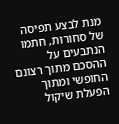מנת לבצע תפיסה של סחורות, חתמו הנתבעים על ההסכם מתוך רצונם החופשי ומתוך הפעלת שיקול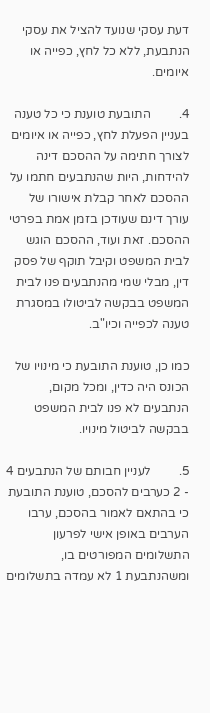דעת עסקי שנועד להציל את עסקי הנתבעת, ללא כל לחץ, כפייה או איומים.

4.         התובעת טוענת כי כל טענה בעניין הפעלת לחץ, כפייה או איומים לצורך חתימה על ההסכם דינה להידחות, היות שהנתבעים חתמו על ההסכם לאחר קבלת אישורו של עורך דינם שעודכן בזמן אמת בפרטי ההסכם. זאת ועוד, ההסכם הוגש לבית המשפט וקיבל תוקף של פסק דין, מבלי שמי מהנתבעים פנו לבית המשפט בבקשה לביטולו במסגרת טענה לכפייה וכיו"ב.

כמו כן, טוענת התובעת כי מינויו של הכונס היה כדין, ומכל מקום, הנתבעים לא פנו לבית המשפט בבקשה לביטול מינויו.

5.         לעניין חבותם של הנתבעים 4 - 2 כערבים להסכם, טוענת התובעת כי בהתאם לאמור בהסכם, ערבו הערבים באופן אישי לפרעון התשלומים המפורטים בו, ומשהנתבעת 1 לא עמדה בתשלומים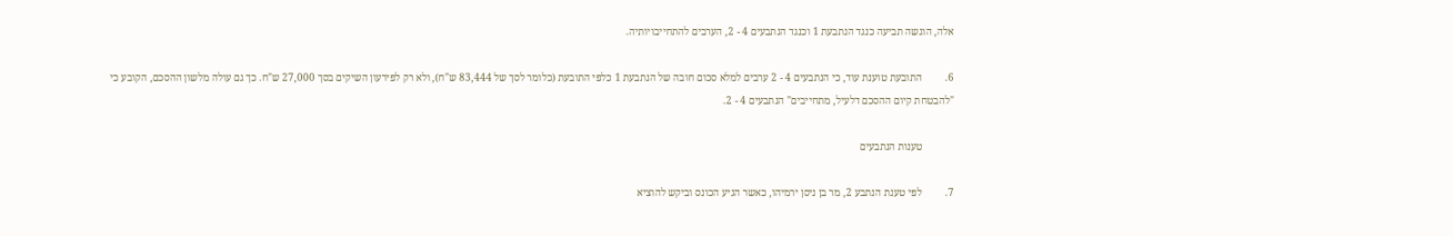אלה, הוגשה תביעה כנגד הנתבעת 1 וכנגד הנתבעים 4 - 2, הערבים להתחייבויותיה.

6.         התובעת טוענת עוד, כי הנתבעים 4 - 2 ערבים למלא סכום חובה של הנתבעת 1 כלפי התובעת (כלומר לסך של 83,444 ש"ח), ולא רק לפירעון השיקים בסך 27,000 ש"ח. כך גם עולה מלשון ההסכם, הקובע כי "להבטחת קיום ההסכם דלעיל, מתחייבים" הנתבעים 4 - 2.

            טענות הנתבעים

7.         לפי טענת הנתבע 2, מר בן ניסן ירמיהו, כאשר הגיע הכונס וביקש להוציא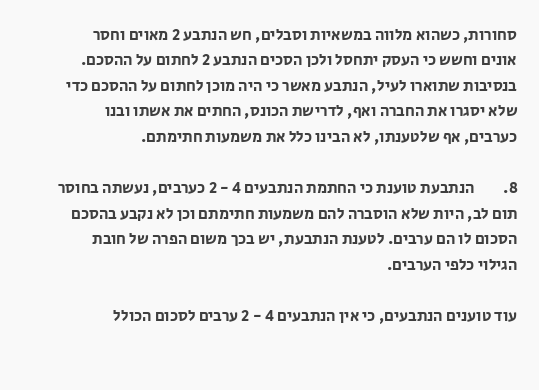סחורות, כשהוא מלווה במשאיות וסבלים, חש הנתבע 2 מאוים וחסר אונים וחשש כי העסק יתחסל ולכן הסכים הנתבע 2 לחתום על ההסכם. בנסיבות שתוארו לעיל, הנתבע מאשר כי היה מוכן לחתום על ההסכם כדי שלא יסגרו את החברה ואף, לדרישת הכונס, החתים את אשתו ובנו כערבים, אף שלטענתו, לא הבינו כלל את משמעות חתימתם.

8.         הנתבעת טוענת כי החתמת הנתבעים 4 - 2 כערבים, נעשתה בחוסר תום לב, היות שלא הוסברה להם משמעות חתימתם וכן לא נקבע בהסכם הסכום לו הם ערבים. לטענת הנתבעת, יש בכך משום הפרה של חובת הגילוי כלפי הערבים.

עוד טוענים הנתבעים, כי אין הנתבעים 4 - 2 ערבים לסכום הכולל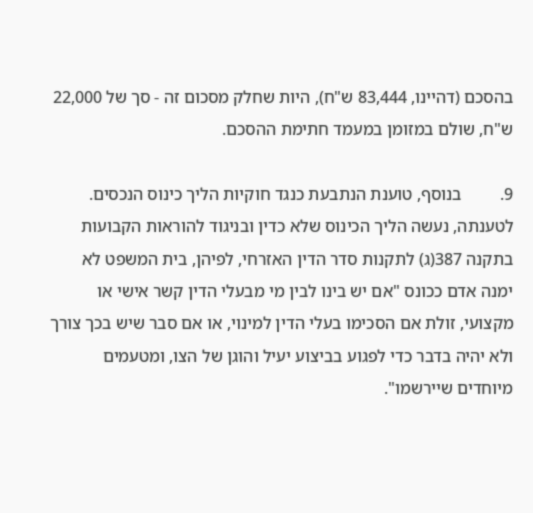בהסכם (דהיינו, 83,444 ש"ח), היות שחלק מסכום זה - סך של 22,000 ש"ח, שולם במזומן במעמד חתימת ההסכם.

9.         בנוסף, טוענת הנתבעת כנגד חוקיות הליך כינוס הנכסים. לטענתה, נעשה הליך הכינוס שלא כדין ובניגוד להוראות הקבועות בתקנה 387(ג) לתקנות סדר הדין האזרחי, לפיהן, בית המשפט לא ימנה אדם ככונס "אם יש בינו לבין מי מבעלי הדין קשר אישי או מקצועי, זולת אם הסכימו בעלי הדין למינוי, או אם סבר שיש בכך צורך ולא יהיה בדבר כדי לפגוע בביצוע יעיל והוגן של הצו, ומטעמים מיוחדים שיירשמו".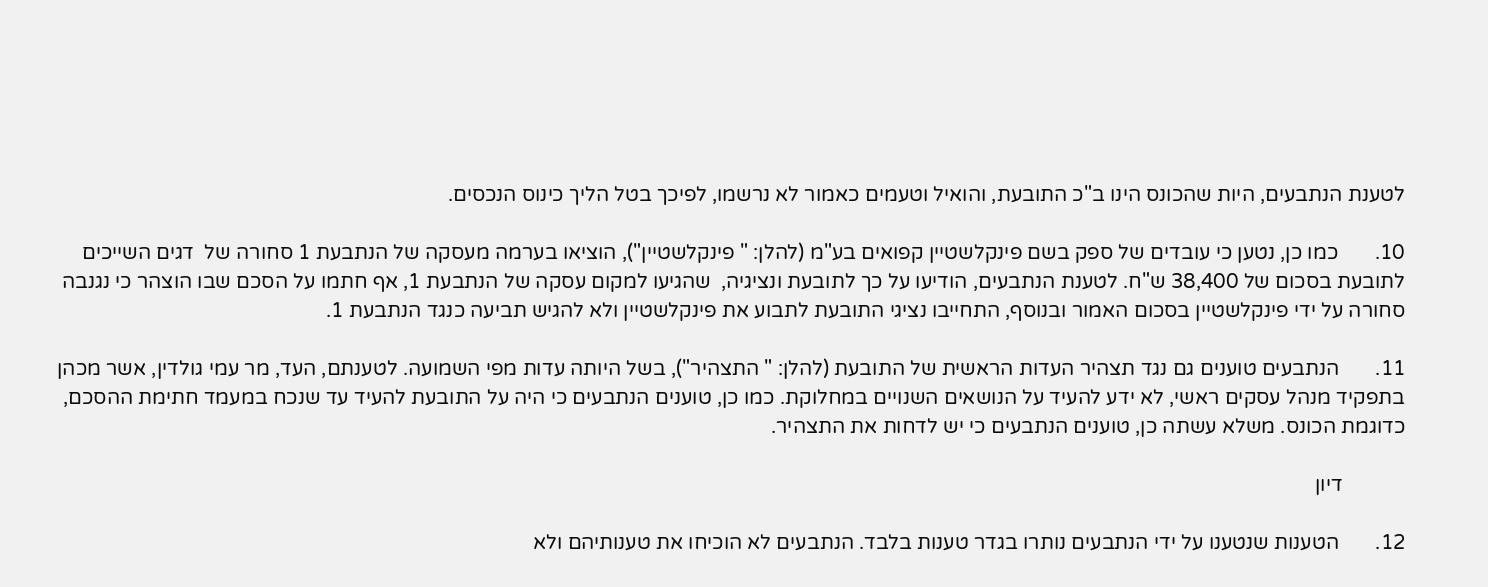לטענת הנתבעים, היות שהכונס הינו ב"כ התובעת, והואיל וטעמים כאמור לא נרשמו, לפיכך בטל הליך כינוס הנכסים.

10.       כמו כן, נטען כי עובדים של ספק בשם פינקלשטיין קפואים בע"מ (להלן: " פינקלשטיין"), הוציאו בערמה מעסקה של הנתבעת 1 סחורה של  דגים השייכים לתובעת בסכום של 38,400 ש"ח. לטענת הנתבעים, הודיעו על כך לתובעת ונציגיה,  שהגיעו למקום עסקה של הנתבעת 1, אף חתמו על הסכם שבו הוצהר כי נגנבה סחורה על ידי פינקלשטיין בסכום האמור ובנוסף, התחייבו נציגי התובעת לתבוע את פינקלשטיין ולא להגיש תביעה כנגד הנתבעת 1.

11.       הנתבעים טוענים גם נגד תצהיר העדות הראשית של התובעת (להלן: " התצהיר"), בשל היותה עדות מפי השמועה. לטענתם, העד, מר עמי גולדין, אשר מכהן בתפקיד מנהל עסקים ראשי, לא ידע להעיד על הנושאים השנויים במחלוקת. כמו כן, טוענים הנתבעים כי היה על התובעת להעיד עד שנכח במעמד חתימת ההסכם, כדוגמת הכונס. משלא עשתה כן, טוענים הנתבעים כי יש לדחות את התצהיר.

            דיון

12.       הטענות שנטענו על ידי הנתבעים נותרו בגדר טענות בלבד. הנתבעים לא הוכיחו את טענותיהם ולא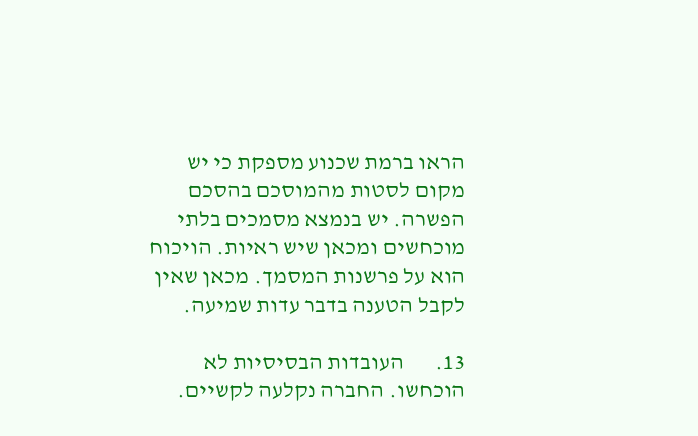הראו ברמת שכנוע מספקת כי יש מקום לסטות מהמוסכם בהסכם הפשרה. יש בנמצא מסמכים בלתי מוכחשים ומכאן שיש ראיות. הויכוח הוא על פרשנות המסמך. מכאן שאין לקבל הטענה בדבר עדות שמיעה.

13.       העובדות הבסיסיות לא הוכחשו. החברה נקלעה לקשיים.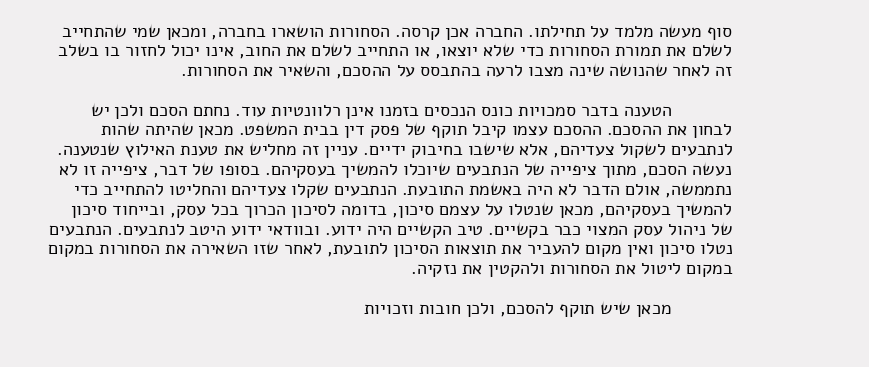סוף מעשה מלמד על תחילתו. החברה אכן קרסה. הסחורות הושארו בחברה, ומכאן שמי שהתחייב לשלם את תמורת הסחורות כדי שלא יוצאו, או התחייב לשלם את החוב, אינו יכול לחזור בו בשלב זה לאחר שהנושה שינה מצבו לרעה בהתבסס על ההסכם, והשאיר את הסחורות.

            הטענה בדבר סמכויות כונס הנכסים בזמנו אינן רלוונטיות עוד. נחתם הסכם ולכן יש לבחון את ההסכם. ההסכם עצמו קיבל תוקף של פסק דין בבית המשפט. מכאן שהיתה שהות לנתבעים לשקול צעדיהם, אלא שישבו בחיבוק ידיים. עניין זה מחליש את טענת האילוץ שנטענה. נעשה הסכם, מתוך ציפייה של הנתבעים שיוכלו להמשיך בעסקיהם. בסופו של דבר, ציפייה זו לא נתממשה, אולם הדבר לא היה באשמת התובעת. הנתבעים שקלו צעדיהם והחליטו להתחייב כדי להמשיך בעסקיהם, מכאן שנטלו על עצמם סיכון, בדומה לסיכון הכרוך בכל עסק, ובייחוד סיכון של ניהול עסק המצוי כבר בקשיים. טיב הקשיים היה ידוע. ובוודאי ידוע היטב לנתבעים. הנתבעים נטלו סיכון ואין מקום להעביר את תוצאות הסיכון לתובעת, לאחר שזו השאירה את הסחורות במקום במקום ליטול את הסחורות ולהקטין את נזקיה.

            מכאן שיש תוקף להסכם, ולכן חובות וזכויות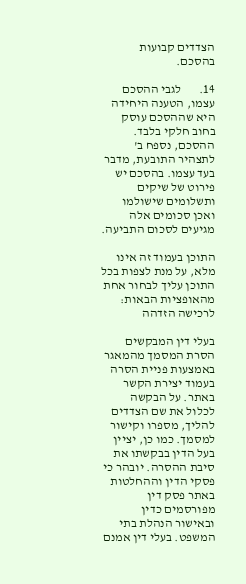הצדדים קבועות בהסכם.

14.       לגבי ההסכם עצמו, הטענה היחידה היא שההסכם עוסק בחוב חלקי בלבד. ההסכם, נספח ב' לתצהיר התובעת, מדבר בעד עצמו. בהסכם יש פירוט של שיקים ותשלומים שישולמו ואכן סכומים אלה מגיעים לסכום התביעה.

התוכן בעמוד זה אינו מלא, על מנת לצפות בכל התוכן עליך לבחור אחת מהאופציות הבאות:
לרכישה הזדהה

בעלי דין המבקשים הסרת המסמך מהמאגר באמצעות פניית הסרה בעמוד יצירת הקשר באתר. על הבקשה לכלול את שם הצדדים להליך, מספרו וקישור למסמך. כמו כן, יציין בעל הדין בבקשתו את סיבת ההסרה. יובהר כי פסקי הדין וההחלטות באתר פסק דין מפורסמים כדין ובאישור הנהלת בתי המשפט. בעלי דין אמנם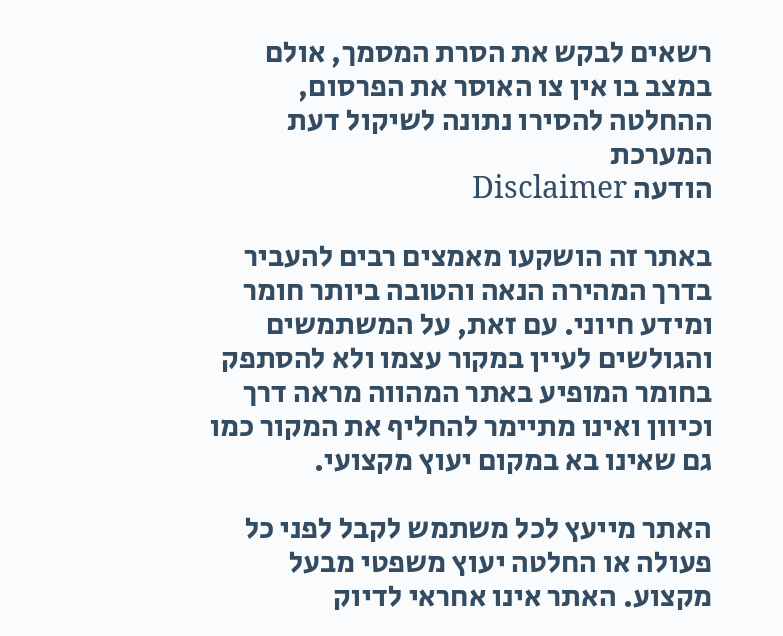רשאים לבקש את הסרת המסמך, אולם במצב בו אין צו האוסר את הפרסום, ההחלטה להסירו נתונה לשיקול דעת המערכת
הודעה Disclaimer

באתר זה הושקעו מאמצים רבים להעביר בדרך המהירה הנאה והטובה ביותר חומר ומידע חיוני. עם זאת, על המשתמשים והגולשים לעיין במקור עצמו ולא להסתפק בחומר המופיע באתר המהווה מראה דרך וכיוון ואינו מתיימר להחליף את המקור כמו גם שאינו בא במקום יעוץ מקצועי.

האתר מייעץ לכל משתמש לקבל לפני כל פעולה או החלטה יעוץ משפטי מבעל מקצוע. האתר אינו אחראי לדיוק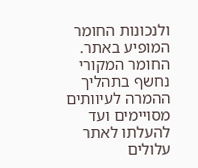ולנכונות החומר המופיע באתר. החומר המקורי נחשף בתהליך ההמרה לעיוותים מסויימים ועד להעלתו לאתר עלולים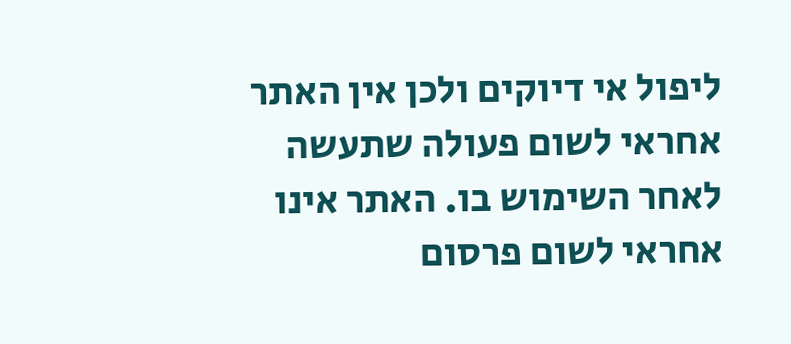ליפול אי דיוקים ולכן אין האתר אחראי לשום פעולה שתעשה לאחר השימוש בו. האתר אינו אחראי לשום פרסום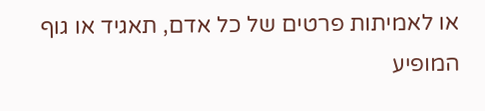או לאמיתות פרטים של כל אדם, תאגיד או גוף המופיע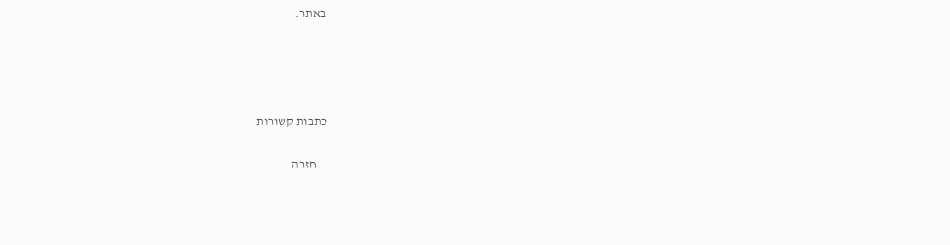באתר.




כתבות קשורות

    חזרה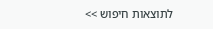לתוצאות חיפוש >>